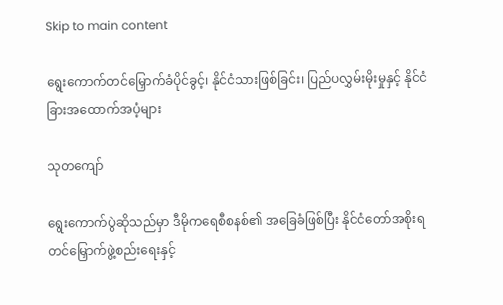Skip to main content

ရွေးကောက်တင်မြှောက်ခံပိုင်ခွင့်၊ နိုင်ငံသားဖြစ်ခြင်း၊ ပြည်ပလွှမ်းမိုးမှုနှင့် နိုင်ငံခြားအထောက်အပံ့များ

သုတကျော်

ရွေးကောက်ပွဲဆိုသည်မှာ ဒီမိုကရေစီစနစ်၏ အခြေခံဖြစ်ပြီး နိုင်ငံတော်အစိုးရ တင်မြှောက်ဖွဲ့စည်းရေးနှင့်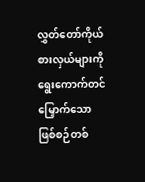လွှတ်တော်ကိုယ်စားလှယ်များကို ရွေးကောက်တင်မြှောက်သော ဖြစ်စဉ်တစ်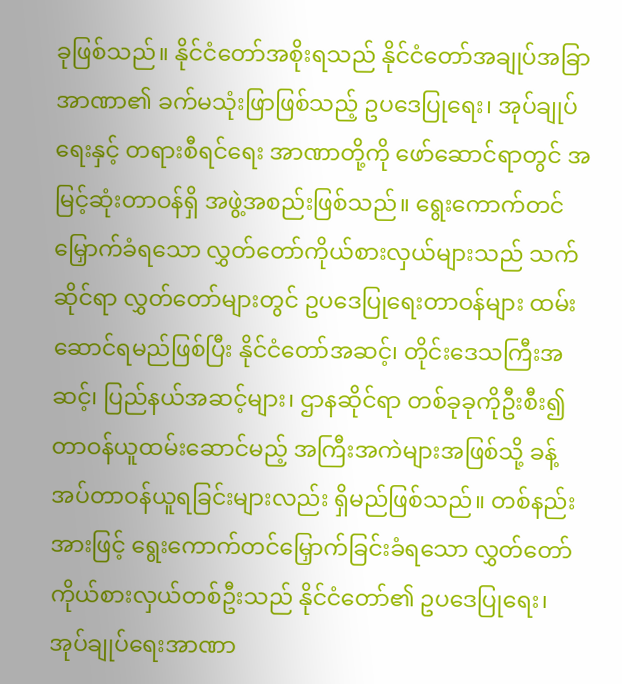ခုဖြစ်သည်။ နိုင်ငံတော်အစိုးရသည် နိုင်ငံတော်အချုပ်အခြာအာဏာ၏ ခက်မသုံးဖြာဖြစ်သည့် ဥပဒေပြုရေး၊ အုပ်ချုပ်ရေးနှင့် တရားစီရင်ရေး အာဏာတို့ကို ဖော်ဆောင်ရာတွင် အမြင့်ဆုံးတာဝန်ရှိ အဖွဲ့အစည်းဖြစ်သည်။ ရွေးကောက်တင်မြှောက်ခံရသော လွှတ်တော်ကိုယ်စားလှယ်များသည် သက်ဆိုင်ရာ လွှတ်တော်များတွင် ဥပဒေပြုရေးတာဝန်များ ထမ်းဆောင်ရမည်ဖြစ်ပြီး နိုင်ငံတော်အဆင့်၊ တိုင်းဒေသကြီးအဆင့်၊ ပြည်နယ်အဆင့်များ၊ ဌာနဆိုင်ရာ တစ်ခုခုကိုဦးစီး၍ တာဝန်ယူထမ်းဆောင်မည့် အကြီးအကဲများအဖြစ်သို့ ခန့်အပ်တာဝန်ယူရခြင်းများလည်း ရှိမည်ဖြစ်သည်။ တစ်နည်းအားဖြင့် ရွေးကောက်တင်မြှောက်ခြင်းခံရသော လွှတ်တော်ကိုယ်စားလှယ်တစ်ဦးသည် နိုင်ငံတော်၏ ဥပဒေပြုရေး၊ အုပ်ချုပ်ရေးအာဏာ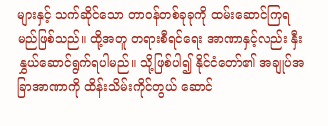များနှင့် သက်ဆိုင်သော တာဝန်တစ်ခုခုကို ထမ်းဆောင်ကြရမည်ဖြစ်သည်။ ထို့အတူ တရားစီရင်ရေး အာဏာနှင့်လည်း နှီးနွှယ်ဆောင်ရွက်ရပါမည်။ သို့ဖြစ်ပါ၍ နိုင်ငံတော်၏ အချုပ်အခြာအာဏာကို ထိန်းသိမ်းကိုင်တွယ် ဆောင်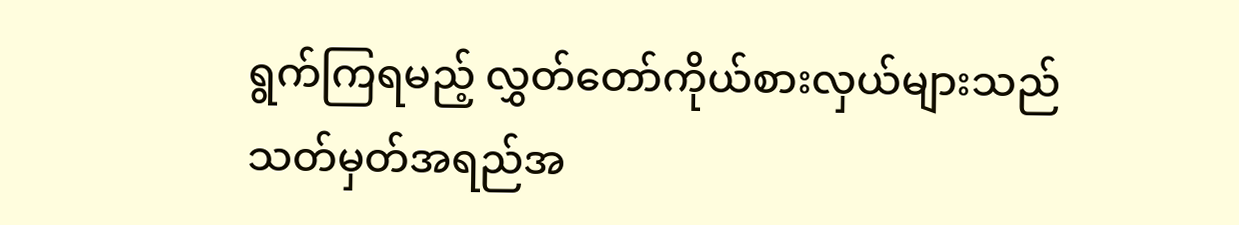ရွက်ကြရမည့် လွှတ်တော်ကိုယ်စားလှယ်များသည် သတ်မှတ်အရည်အ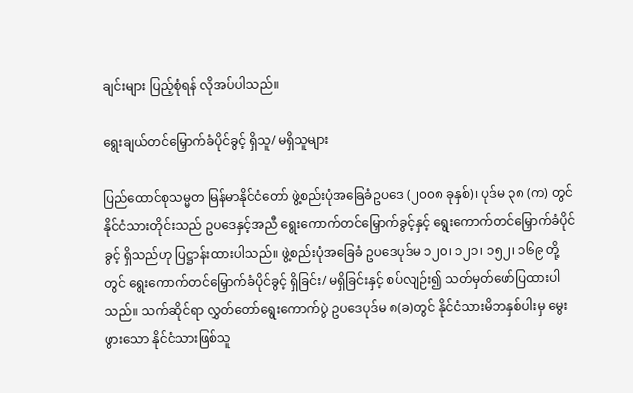ချင်းများ ပြည့်စုံရန် လိုအပ်ပါသည်။

ရွေးချယ်တင်မြှောက်ခံပိုင်ခွင့် ရှိသူ/ မရှိသူများ

ပြည်ထောင်စုသမ္မတ မြန်မာနိုင်ငံတော် ဖွဲ့စည်းပုံအခြေခံဥပဒေ (၂၀၀၈ ခုနှစ်)၊ ပုဒ်မ ၃၈ (က) တွင် နိုင်ငံသားတိုင်းသည် ဥပဒေနှင့်အညီ ရွေးကောက်တင်မြှောက်ခွင့်နှင့် ရွေးကောက်တင်မြှောက်ခံပိုင်ခွင့် ရှိသည်ဟု ပြဋ္ဌာန်းထားပါသည်။ ဖွဲ့စည်းပုံအခြေခံ ဥပဒေပုဒ်မ ၁၂၀၊ ၁၂၁၊ ၁၅၂၊ ၁၆၉ တို့တွင် ရွေးကောက်တင်မြှောက်ခံပိုင်ခွင့် ရှိခြင်း/ မရှိခြင်းနှင့် စပ်လျဉ်း၍ သတ်မှတ်ဖော်ပြထားပါသည်။ သက်ဆိုင်ရာ လွှတ်တော်ရွေးကောက်ပွဲ ဥပဒေပုဒ်မ ၈(ခ)တွင် နိုင်ငံသားမိဘနှစ်ပါးမှ မွေးဖွားသော နိုင်ငံသားဖြစ်သူ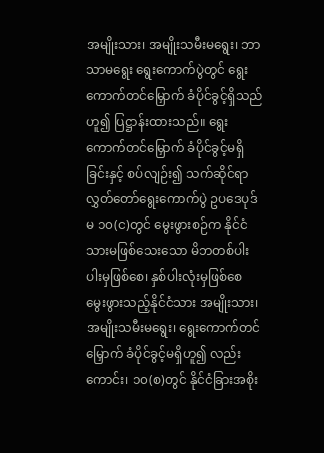အမျိုးသား၊ အမျိုးသမီးမရွေး၊ ဘာသာမရွေး ရွေးကောက်ပွဲတွင် ရွေးကောက်တင်မြှောက် ခံပိုင်ခွင့်ရှိသည်ဟူ၍ ပြဋ္ဌာန်းထားသည်။ ရွေးကောက်တင်မြှောက် ခံပိုင်ခွင့်မရှိခြင်းနှင့် စပ်လျဉ်း၍ သက်ဆိုင်ရာ လွှတ်တော်ရွေးကောက်ပွဲ ဥပဒေပုဒ်မ ၁၀(င)တွင် မွေးဖွားစဉ်က နိုင်ငံသားမဖြစ်သေးသော မိဘတစ်ပါးပါးမှဖြစ်စေ၊ နှစ်ပါးလုံးမှဖြစ်စေ မွေးဖွားသည့်နိုင်ငံသား အမျိုးသား၊ အမျိုးသမီးမရွေး၊ ရွေးကောက်တင်မြှောက် ခံပိုင်ခွင့်မရှိဟူ၍ လည်းကောင်း၊ ၁၀(စ)တွင် နိုင်ငံခြားအစိုး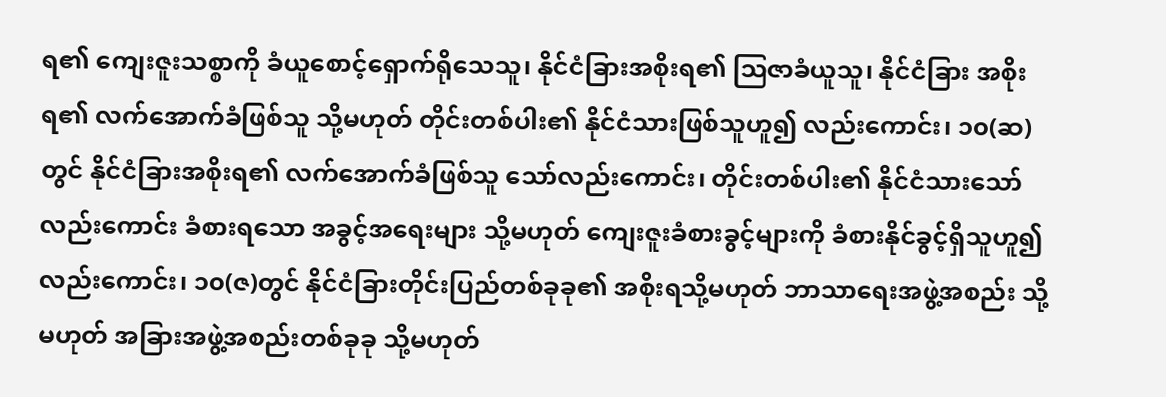ရ၏ ကျေးဇူးသစ္စာကို ခံယူစောင့်ရှောက်ရိုသေသူ၊ နိုင်ငံခြားအစိုးရ၏ ဩဇာခံယူသူ၊ နိုင်ငံခြား အစိုးရ၏ လက်အောက်ခံဖြစ်သူ သို့မဟုတ် တိုင်းတစ်ပါး၏ နိုင်ငံသားဖြစ်သူဟူ၍ လည်းကောင်း၊ ၁၀(ဆ)တွင် နိုင်ငံခြားအစိုးရ၏ လက်အောက်ခံဖြစ်သူ သော်လည်းကောင်း၊ တိုင်းတစ်ပါး၏ နိုင်ငံသားသော်လည်းကောင်း ခံစားရသော အခွင့်အရေးများ သို့မဟုတ် ကျေးဇူးခံစားခွင့်များကို ခံစားနိုင်ခွင့်ရှိသူဟူ၍ လည်းကောင်း၊ ၁၀(ဇ)တွင် နိုင်ငံခြားတိုင်းပြည်တစ်ခုခု၏ အစိုးရသို့မဟုတ် ဘာသာရေးအဖွဲ့အစည်း သို့မဟုတ် အခြားအဖွဲ့အစည်းတစ်ခုခု သို့မဟုတ်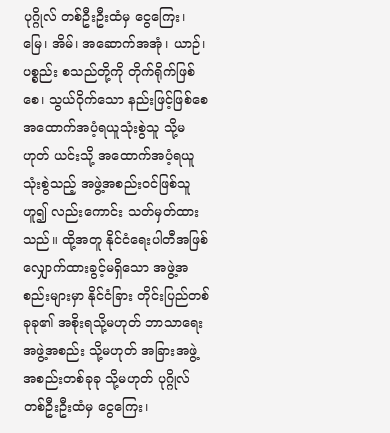ပုဂ္ဂိုလ် တစ်ဦးဦးထံမှ ငွေကြေး၊ မြေ၊ အိမ်၊ အဆောက်အအုံ၊ ယာဉ်၊ ပစ္စည်း စသည်တို့ကို တိုက်ရိုက်ဖြစ်စေ၊ သွယ်ဝိုက်သော နည်းဖြင့်ဖြစ်စေ အထောက်အပံ့ရယူသုံးစွဲသူ သို့မဟုတ် ယင်းသို့ အထောက်အပံ့ရယူ သုံးစွဲသည့် အဖွဲ့အစည်းဝင်ဖြစ်သူဟူ၍ လည်းကောင်း သတ်မှတ်ထားသည်။ ထို့အတူ နိုင်ငံရေးပါတီအဖြစ် လျှောက်ထားခွင့်မရှိသော အဖွဲ့အစည်းများမှာ နိုင်ငံခြား တိုင်းပြည်တစ်ခုခု၏ အစိုးရသို့မဟုတ် ဘာသာရေးအဖွဲ့အစည်း သို့မဟုတ် အခြားအဖွဲ့အစည်းတစ်ခုခု သို့မဟုတ် ပုဂ္ဂိုလ်တစ်ဦးဦးထံမှ ငွေကြေး၊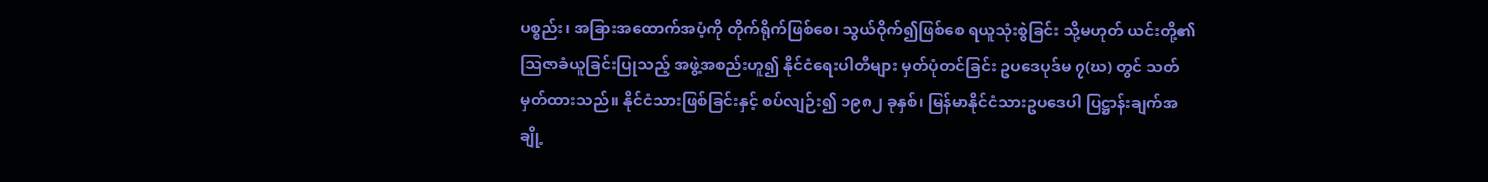ပစ္စည်း၊ အခြားအထောက်အပံ့ကို တိုက်ရိုက်ဖြစ်စေ၊ သွယ်ဝိုက်၍ဖြစ်စေ ရယူသုံးစွဲခြင်း သို့မဟုတ် ယင်းတို့၏ ဩဇာခံယူခြင်းပြုသည့် အဖွဲ့အစည်းဟူ၍ နိုင်ငံရေးပါတီများ မှတ်ပုံတင်ခြင်း ဥပဒေပုဒ်မ ၇(ဃ) တွင် သတ်မှတ်ထားသည်။ နိုင်ငံသားဖြစ်ခြင်းနှင့် စပ်လျဉ်း၍ ၁၉၈၂ ခုနှစ်၊ မြန်မာနိုင်ငံသားဥပဒေပါ ပြဋ္ဌာန်းချက်အချို့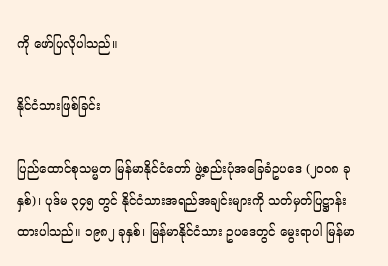ကို ဖော်ပြလိုပါသည်။

နိုင်ငံသားဖြစ်ခြင်း

ပြည်ထောင်စုသမ္မတ မြန်မာနိုင်ငံတော် ဖွဲ့စည်းပုံအခြေခံဥပဒေ (၂၀၀၈ ခုနှစ်)၊ ပုဒ်မ ၃၄၅ တွင် နိုင်ငံသားအရည်အချင်းများကို သတ်မှတ်ပြဋ္ဌာန်း ထားပါသည်။ ၁၉၈၂ ခုနှစ်၊ မြန်မာနိုင်ငံသား ဥပဒေတွင် မွေးရာပါ မြန်မာ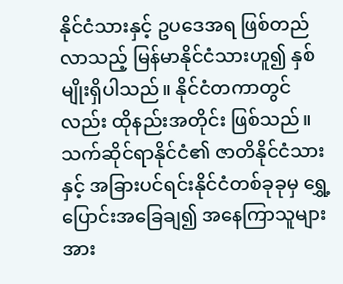နိုင်ငံသားနှင့် ဥပဒေအရ ဖြစ်တည်လာသည့် မြန်မာနိုင်ငံသားဟူ၍ နှစ်မျိုးရှိပါသည်။ နိုင်ငံတကာတွင်လည်း ထိုနည်းအတိုင်း ဖြစ်သည်။ သက်ဆိုင်ရာနိုင်ငံ၏ ဇာတိနိုင်ငံသားနှင့် အခြားပင်ရင်းနိုင်ငံတစ်ခုခုမှ ရွှေ့ပြောင်းအခြေချ၍ အနေကြာသူများအား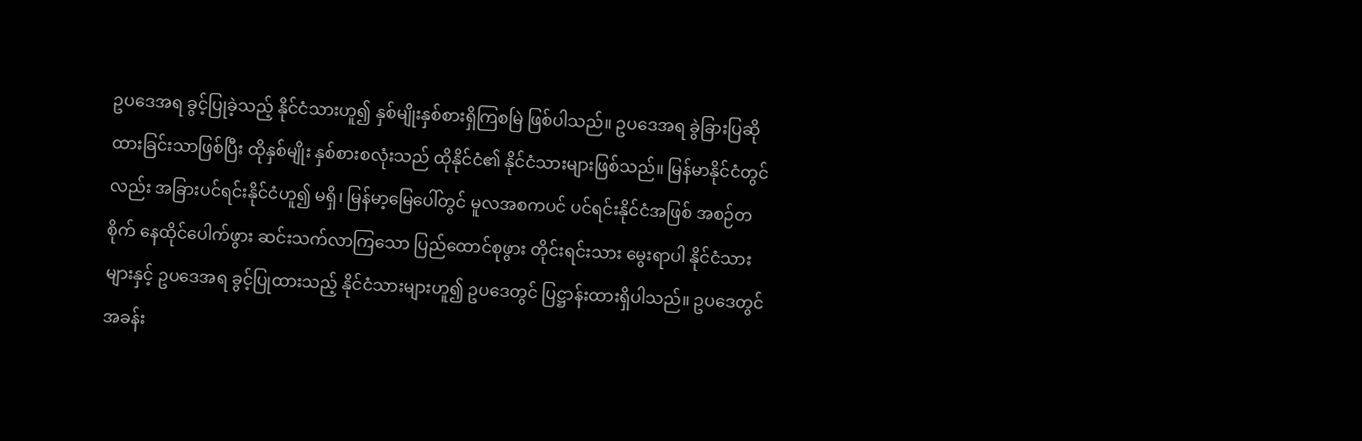ဥပဒေအရ ခွင့်ပြုခဲ့သည့် နိုင်ငံသားဟူ၍ နှစ်မျိုးနှစ်စားရှိကြစမြဲ ဖြစ်ပါသည်။ ဥပဒေအရ ခွဲခြားပြဆိုထားခြင်းသာဖြစ်ပြီး ထိုနှစ်မျိုး နှစ်စားစလုံးသည် ထိုနိုင်ငံ၏ နိုင်ငံသားများဖြစ်သည်။ မြန်မာနိုင်ငံတွင်လည်း အခြားပင်ရင်းနိုင်ငံဟူ၍ မရှိ၊ မြန်မာ့မြေပေါ်တွင် မူလအစကပင် ပင်ရင်းနိုင်ငံအဖြစ် အစဉ်တစိုက် နေထိုင်ပေါက်ဖွား ဆင်းသက်လာကြသော ပြည်ထောင်စုဖွား တိုင်းရင်းသား မွေးရာပါ နိုင်ငံသားများနှင့် ဥပဒေအရ ခွင့်ပြုထားသည့် နိုင်ငံသားများဟူ၍ ဥပဒေတွင် ပြဋ္ဌာန်းထားရှိပါသည်။ ဥပဒေတွင် အခန်း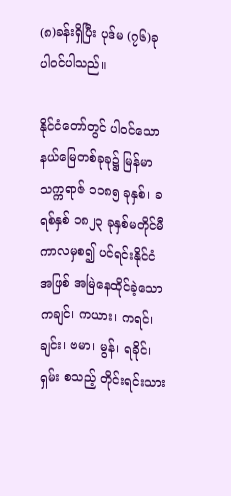(၈)ခန်းရှိပြီး ပုဒ်မ (၇၆)ခု ပါဝင်ပါသည်။

နိုင်ငံတော်တွင် ပါဝင်သောနယ်မြေတစ်ခုခု၌ မြန်မာသက္ကရာဇ် ၁၁၈၅ ခုနှစ်၊ ခရစ်နှစ် ၁၈၂၃ ခုနှစ်မတိုင်မီကာလမှစ၍ ပင်ရင်းနိုင်ငံအဖြစ် အမြဲနေထိုင်ခဲ့သော ကချင်၊ ကယား၊ ကရင်၊ ချင်း၊ ဗမာ၊ မွန်၊ ရခိုင်၊ ရှမ်း စသည့် တိုင်းရင်းသား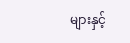များနှင့်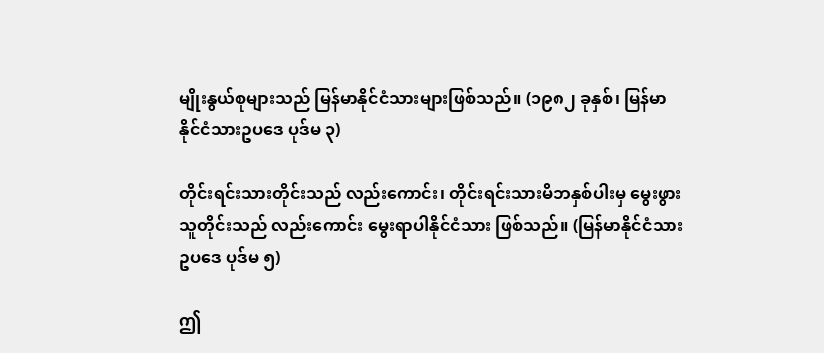မျိုးနွယ်စုများသည် မြန်မာနိုင်ငံသားများဖြစ်သည်။ (၁၉၈၂ ခုနှစ်၊ မြန်မာနိုင်ငံသားဥပဒေ ပုဒ်မ ၃)

တိုင်းရင်းသားတိုင်းသည် လည်းကောင်း၊ တိုင်းရင်းသားမိဘနှစ်ပါးမှ မွေးဖွားသူတိုင်းသည် လည်းကောင်း မွေးရာပါနိုင်ငံသား ဖြစ်သည်။ (မြန်မာနိုင်ငံသားဥပဒေ ပုဒ်မ ၅)

ဤ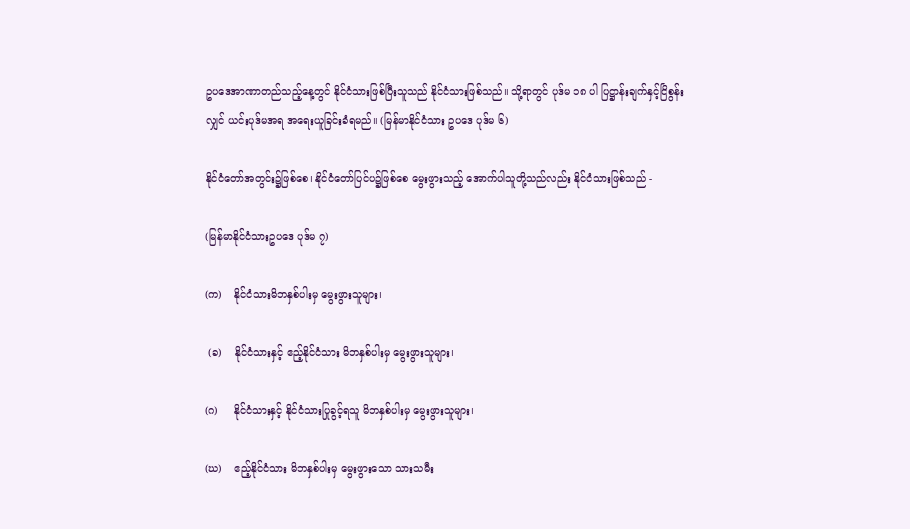ဥပဒေအာဏာတည်သည့်နေ့တွင် နိုင်ငံသားဖြစ်ပြီးသူသည် နိုင်ငံသားဖြစ်သည်။ သို့ရာတွင် ပုဒ်မ ၁၈ ပါ ပြဋ္ဌာန်းချက်နှင့်ငြိစွန်းလျှင် ယင်းပုဒ်မအရ အရေးယူခြင်းခံရမည်။ (မြန်မာနိုင်ငံသား ဥပဒေ ပုဒ်မ ၆)

နိုင်ငံတော်အတွင်း၌ဖြစ်စေ၊ နိုင်ငံတော်ပြင်ပ၌ဖြစ်စေ မွေးဖွားသည့် အောက်ပါသူတို့သည်လည်း နိုင်ငံသားဖြစ်သည် -

(မြန်မာနိုင်ငံသားဥပဒေ ပုဒ်မ ၇)

(က)    နိုင်ငံသားမိဘနှစ်ပါးမှ မွေးဖွားသူများ၊

 (ခ)    နိုင်ငံသားနှင့် ဧည့်နိုင်ငံသား မိဘနှစ်ပါးမှ မွေးဖွားသူများ၊

(ဂ)     နိုင်ငံသားနှင့် နိုင်ငံသားပြုခွင့်ရသူ မိဘနှစ်ပါးမှ မွေးဖွားသူများ၊

(ဃ)    ဧည့်နိုင်ငံသား မိဘနှစ်ပါးမှ မွေးဖွားသော သားသမီး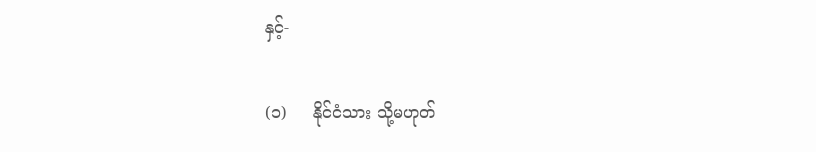နှင့်-

(၁)     နိုင်ငံသား သို့မဟုတ်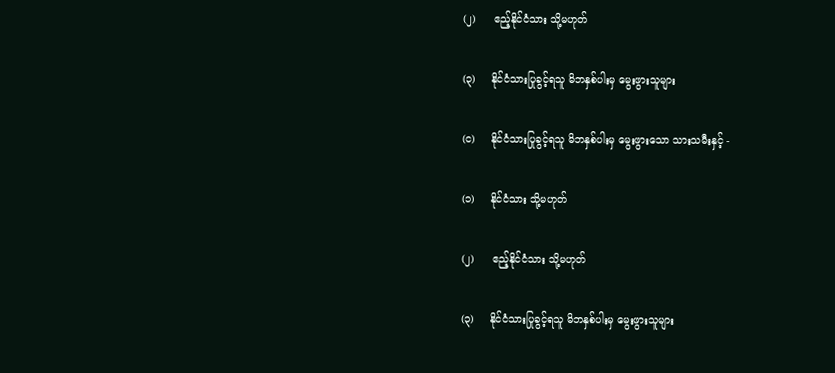(၂)      ဧည့်နိုင်ငံသား သို့မဟုတ်

(၃)     နိုင်ငံသားပြုခွင့်ရသူ မိဘနှစ်ပါးမှ မွေးဖွားသူများ

(င)     နိုင်ငံသားပြုခွင့်ရသူ မိဘနှစ်ပါးမှ မွေးဖွားသော သားသမီးနှင့် -

(၁)     နိုင်ငံသား သို့မဟုတ်

(၂)      ဧည့်နိုင်ငံသား သို့မဟုတ်

(၃)     နိုင်ငံသားပြုခွင့်ရသူ မိဘနှစ်ပါးမှ မွေးဖွားသူများ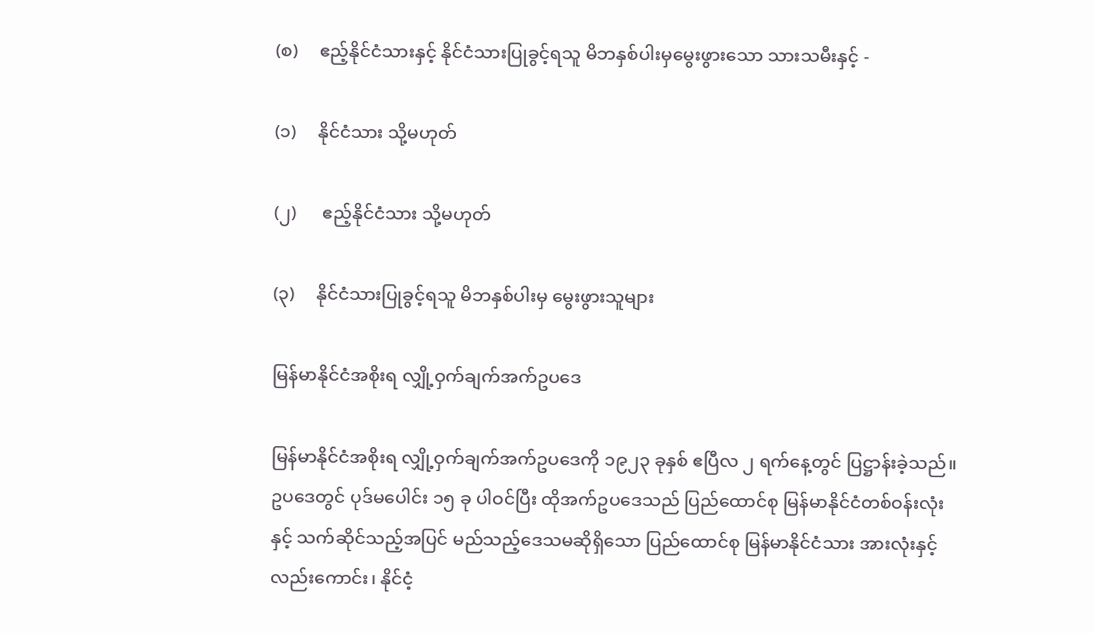(စ)     ဧည့်နိုင်ငံသားနှင့် နိုင်ငံသားပြုခွင့်ရသူ မိဘနှစ်ပါးမှမွေးဖွားသော သားသမီးနှင့် -

(၁)     နိုင်ငံသား သို့မဟုတ်

(၂)      ဧည့်နိုင်ငံသား သို့မဟုတ်

(၃)     နိုင်ငံသားပြုခွင့်ရသူ မိဘနှစ်ပါးမှ မွေးဖွားသူများ

မြန်မာနိုင်ငံအစိုးရ လျှို့ဝှက်ချက်အက်ဥပဒေ

မြန်မာနိုင်ငံအစိုးရ လျှို့ဝှက်ချက်အက်ဥပဒေကို ၁၉၂၃ ခုနှစ် ဧပြီလ ၂ ရက်နေ့တွင် ပြဋ္ဌာန်းခဲ့သည်။ ဥပဒေတွင် ပုဒ်မပေါင်း ၁၅ ခု ပါဝင်ပြီး ထိုအက်ဥပဒေသည် ပြည်ထောင်စု မြန်မာနိုင်ငံတစ်ဝန်းလုံးနှင့် သက်ဆိုင်သည့်အပြင် မည်သည့်ဒေသမဆိုရှိသော ပြည်ထောင်စု မြန်မာနိုင်ငံသား အားလုံးနှင့်လည်းကောင်း၊ နိုင်ငံ့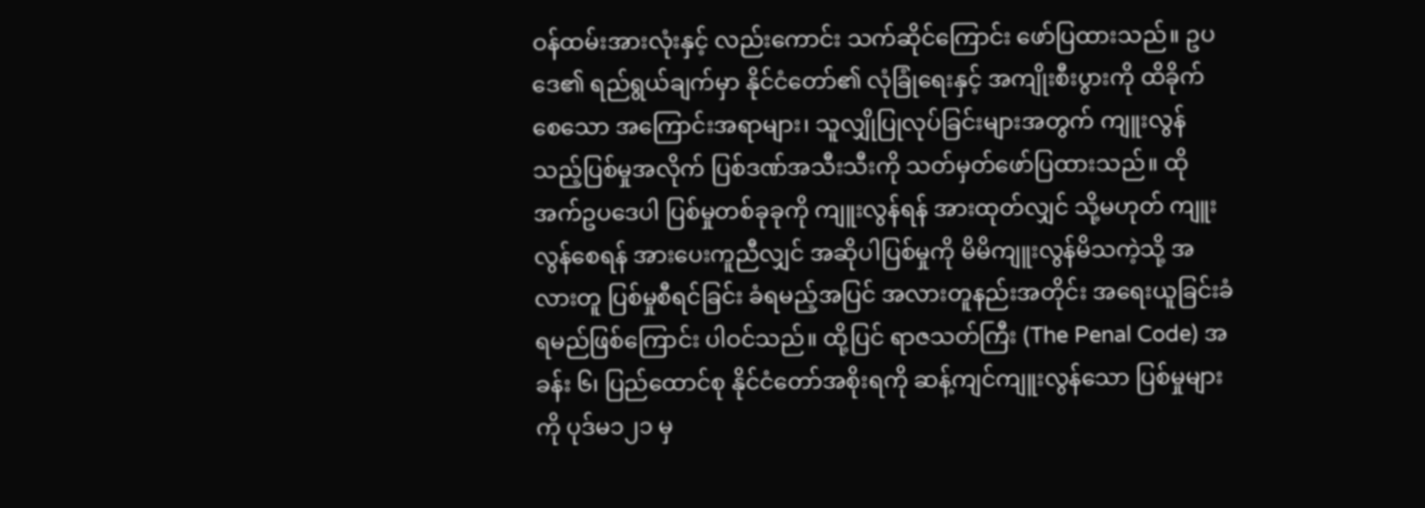ဝန်ထမ်းအားလုံးနှင့် လည်းကောင်း သက်ဆိုင်ကြောင်း ဖော်ပြထားသည်။ ဥပဒေ၏ ရည်ရွယ်ချက်မှာ နိုင်ငံတော်၏ လုံခြုံရေးနှင့် အကျိုးစီးပွားကို ထိခိုက်စေသော အကြောင်းအရာများ၊ သူလျှိုပြုလုပ်ခြင်းများအတွက် ကျူးလွန်သည့်ပြစ်မှုအလိုက် ပြစ်ဒဏ်အသီးသီးကို သတ်မှတ်ဖော်ပြထားသည်။ ထိုအက်ဥပဒေပါ ပြစ်မှုတစ်ခုခုကို ကျူးလွန်ရန် အားထုတ်လျှင် သို့မဟုတ် ကျူးလွန်စေရန် အားပေးကူညီလျှင် အဆိုပါပြစ်မှုကို မိမိကျူးလွန်မိသကဲ့သို့ အလားတူ ပြစ်မှုစီရင်ခြင်း ခံရမည့်အပြင် အလားတူနည်းအတိုင်း အရေးယူခြင်းခံရမည်ဖြစ်ကြောင်း ပါဝင်သည်။ ထို့ပြင် ရာဇသတ်ကြီး (The Penal Code) အခန်း ၆၊ ပြည်ထောင်စု နိုင်ငံတော်အစိုးရကို ဆန့်ကျင်ကျူးလွန်သော ပြစ်မှုများကို ပုဒ်မ၁၂၁ မှ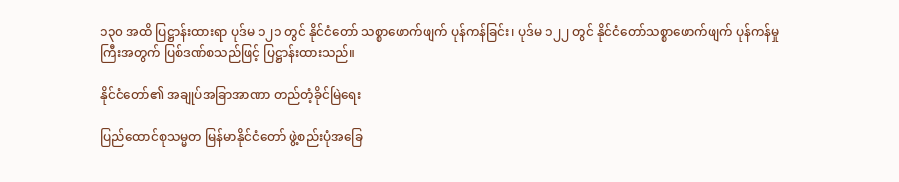၁၃၀ အထိ ပြဋ္ဌာန်းထားရာ ပုဒ်မ ၁၂၁ တွင် နိုင်ငံတော် သစ္စာဖောက်ဖျက် ပုန်ကန်ခြင်း၊ ပုဒ်မ ၁၂၂ တွင် နိုင်ငံတော်သစ္စာဖောက်ဖျက် ပုန်ကန်မှုကြီးအတွက် ပြစ်ဒဏ်စသည်ဖြင့် ပြဋ္ဌာန်းထားသည်။

နိုင်ငံတော်၏ အချုပ်အခြာအာဏာ တည်တံ့ခိုင်မြဲရေး

ပြည်ထောင်စုသမ္မတ မြန်မာနိုင်ငံတော် ဖွဲ့စည်းပုံအခြေ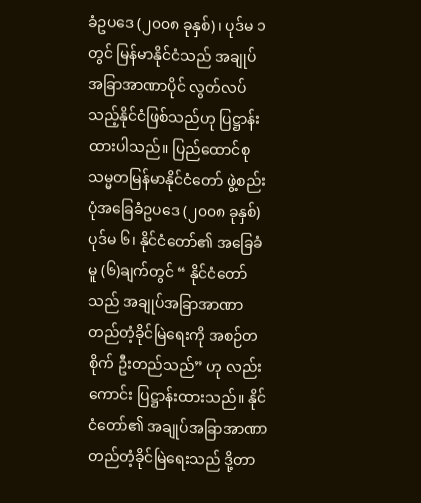ခံဥပဒေ (၂၀၀၈ ခုနှစ်)၊ ပုဒ်မ ၁ တွင် မြန်မာနိုင်ငံသည် အချုပ်အခြာအာဏာပိုင် လွတ်လပ်သည့်နိုင်ငံဖြစ်သည်ဟု ပြဋ္ဌာန်းထားပါသည်။ ပြည်ထောင်စု သမ္မတမြန်မာနိုင်ငံတော် ဖွဲ့စည်းပုံအခြေခံဥပဒေ (၂၀၀၈ ခုနှစ်) ပုဒ်မ ၆၊ နိုင်ငံတော်၏ အခြေခံမူ (၆)ချက်တွင် “ နိုင်ငံတော်သည် အချုပ်အခြာအာဏာ တည်တံ့ခိုင်မြဲရေးကို အစဉ်တစိုက် ဦးတည်သည်” ဟု လည်းကောင်း ပြဋ္ဌာန်းထားသည်။ နိုင်ငံတော်၏ အချုပ်အခြာအာဏာ တည်တံ့ခိုင်မြဲရေးသည် ဒို့တာ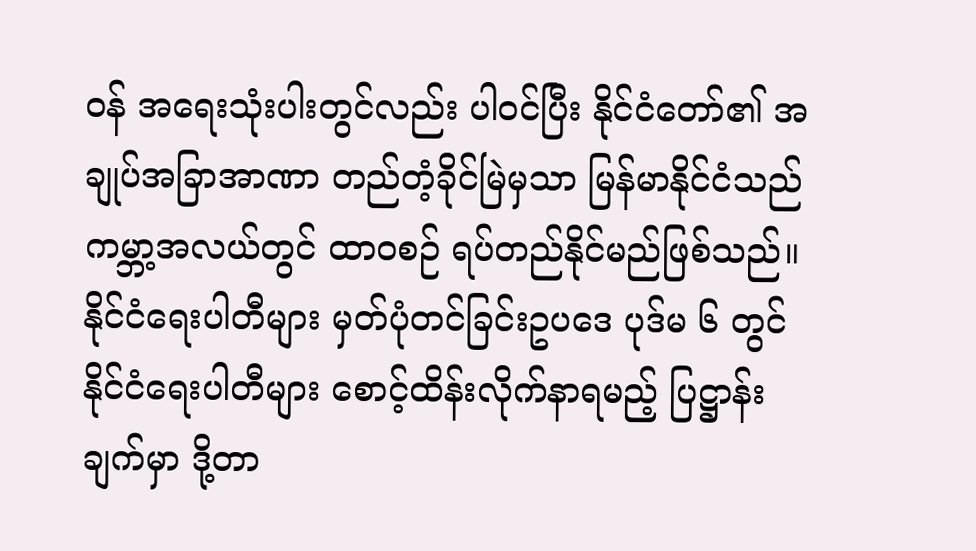ဝန် အရေးသုံးပါးတွင်လည်း ပါဝင်ပြီး နိုင်ငံတော်၏ အချုပ်အခြာအာဏာ တည်တံ့ခိုင်မြဲမှသာ မြန်မာနိုင်ငံသည် ကမ္ဘာ့အလယ်တွင် ထာဝစဉ် ရပ်တည်နိုင်မည်ဖြစ်သည်။ နိုင်ငံရေးပါတီများ မှတ်ပုံတင်ခြင်းဥပဒေ ပုဒ်မ ၆ တွင် နိုင်ငံရေးပါတီများ စောင့်ထိန်းလိုက်နာရမည့် ပြဋ္ဌာန်းချက်မှာ ဒို့တာ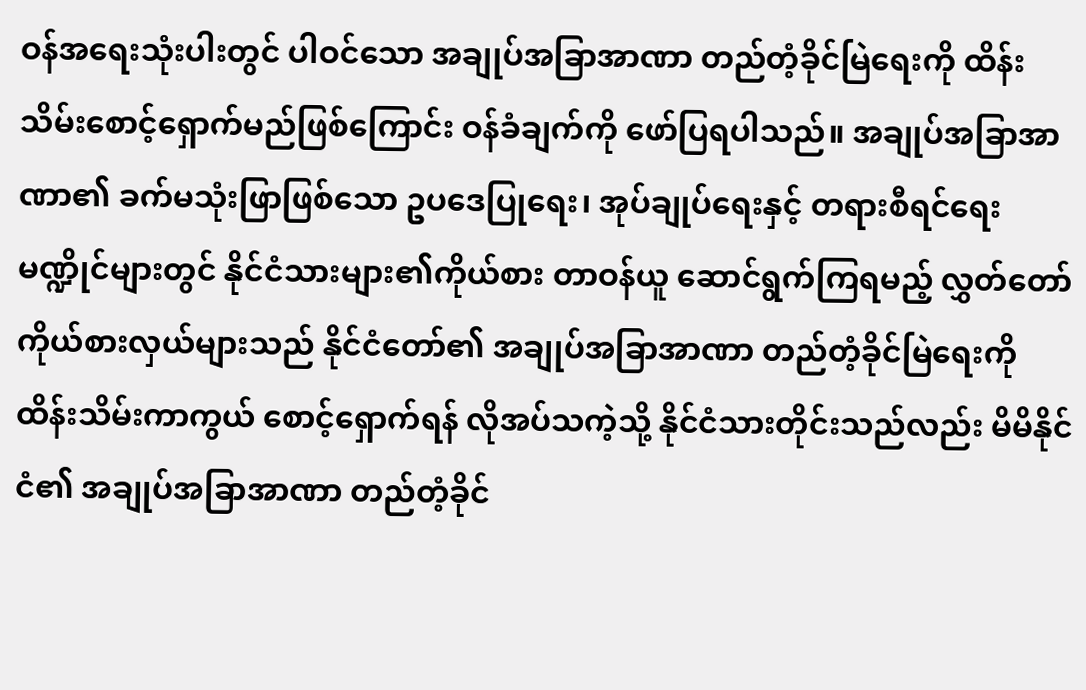ဝန်အရေးသုံးပါးတွင် ပါဝင်သော အချုပ်အခြာအာဏာ တည်တံ့ခိုင်မြဲရေးကို ထိန်းသိမ်းစောင့်ရှောက်မည်ဖြစ်ကြောင်း ဝန်ခံချက်ကို ဖော်ပြရပါသည်။ အချုပ်အခြာအာဏာ၏ ခက်မသုံးဖြာဖြစ်သော ဥပဒေပြုရေး၊ အုပ်ချုပ်ရေးနှင့် တရားစီရင်ရေး မဏ္ဍိုင်များတွင် နိုင်ငံသားများ၏ကိုယ်စား တာဝန်ယူ ဆောင်ရွက်ကြရမည့် လွှတ်တော်ကိုယ်စားလှယ်များသည် နိုင်ငံတော်၏ အချုပ်အခြာအာဏာ တည်တံ့ခိုင်မြဲရေးကို ထိန်းသိမ်းကာကွယ် စောင့်ရှောက်ရန် လိုအပ်သကဲ့သို့ နိုင်ငံသားတိုင်းသည်လည်း မိမိနိုင်ငံ၏ အချုပ်အခြာအာဏာ တည်တံ့ခိုင်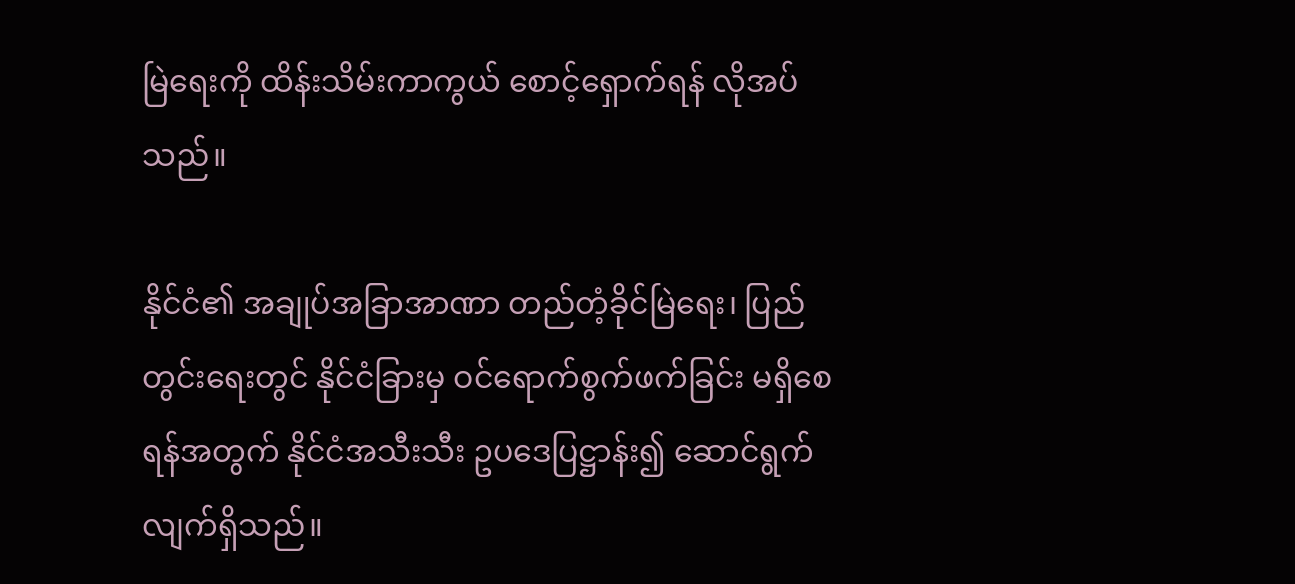မြဲရေးကို ထိန်းသိမ်းကာကွယ် စောင့်ရှောက်ရန် လိုအပ်သည်။

နိုင်ငံ၏ အချုပ်အခြာအာဏာ တည်တံ့ခိုင်မြဲရေး၊ ပြည်တွင်းရေးတွင် နိုင်ငံခြားမှ ဝင်ရောက်စွက်ဖက်ခြင်း မရှိစေရန်အတွက် နိုင်ငံအသီးသီး ဥပဒေပြဋ္ဌာန်း၍ ဆောင်ရွက်လျက်ရှိသည်။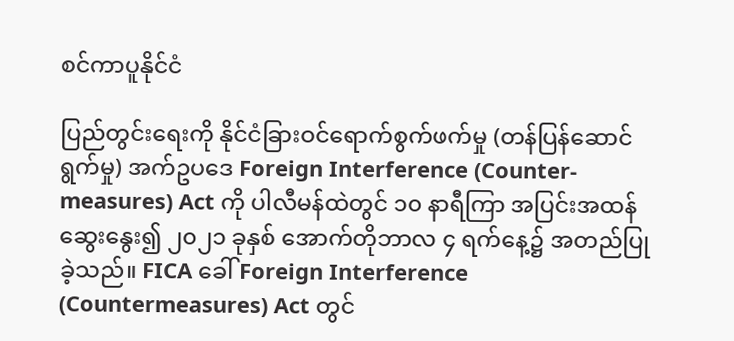စင်ကာပူနိုင်ငံ

ပြည်တွင်းရေးကို နိုင်ငံခြားဝင်ရောက်စွက်ဖက်မှု (တန်ပြန်ဆောင်ရွက်မှု) အက်ဥပဒေ Foreign Interference (Counter-measures) Act ကို ပါလီမန်ထဲတွင် ၁၀ နာရီကြာ အပြင်းအထန် ဆွေးနွေး၍ ၂၀၂၁ ခုနှစ် အောက်တိုဘာလ ၄ ရက်နေ့၌ အတည်ပြုခဲ့သည်။ FICA ခေါ် Foreign Interference (Countermeasures) Act တွင်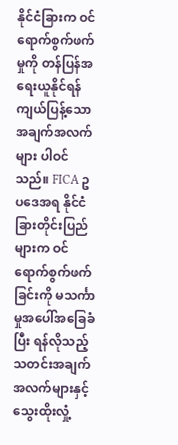နိုင်ငံခြားက ဝင်ရောက်စွက်ဖက်မှုကို တန်ပြန်အရေးယူနိုင်ရန် ကျယ်ပြန့်သော အချက်အလက်များ ပါဝင်သည်။ FICA ဥပဒေအရ နိုင်ငံခြားတိုင်းပြည်များက ဝင်ရောက်စွက်ဖက်ခြင်းကို မသင်္ကာမှုအပေါ်အခြေခံပြီး ရန်လိုသည့် သတင်းအချက်အလက်များနှင့် သွေးထိုးလှုံ့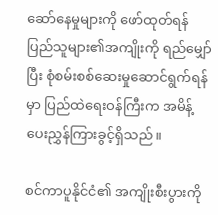ဆော်နေမှုများကို ဖော်ထုတ်ရန် ပြည်သူများ၏အကျိုးကို ရည်မျှော်ပြီး စုံစမ်းစစ်ဆေးမှုဆောင်ရွက်ရန်မှာ ပြည်ထဲရေးဝန်ကြီးက အမိန့်ပေးညွှန်ကြားခွင့်ရှိသည်။

စင်ကာပူနိုင်ငံ၏ အကျိုးစီးပွားကို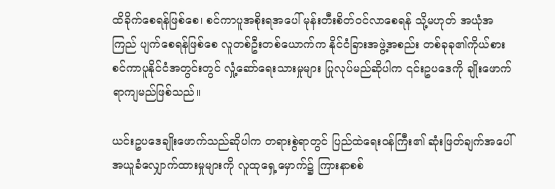ထိခိုက်စေရန်ဖြစ်စေ၊ စင်ကာပူအစိုးရအပေါ် မုန်းတီးစိတ်ဝင်လာစေရန် သို့မဟုတ် အယုံအကြည် ပျက်စေရန်ဖြစ်စေ လူတစ်ဦးတစ်ယောက်က နိုင်ငံခြားအဖွဲ့အစည်း တစ်ခုခု၏ကိုယ်စား စင်ကာပူနိုင်ငံအတွင်းတွင် လှုံ့ဆော်ရေးသားမှုများ ပြုလုပ်မည်ဆိုပါက ၎င်းဥပဒေကို ချိုးဖောက်ရာကျမည်ဖြစ်သည်။

ယင်းဥပဒေချိုးဖောက်သည်ဆိုပါက တရားစွဲရာတွင် ပြည်ထဲရေးဝန်ကြီး၏ ဆုံးဖြတ်ချက်အပေါ် အယူခံလျှောက်ထားမှုများကို လူထုရှေ့မှောက်၌ ကြားနာစစ်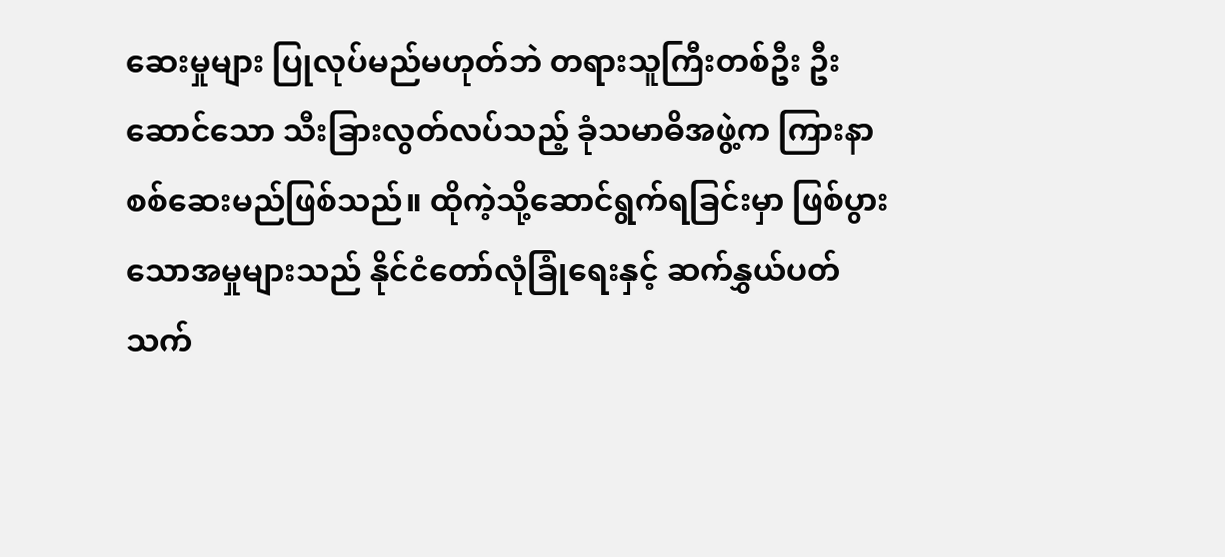ဆေးမှုများ ပြုလုပ်မည်မဟုတ်ဘဲ တရားသူကြီးတစ်ဦး ဦးဆောင်သော သီးခြားလွတ်လပ်သည့် ခုံသမာဓိအဖွဲ့က ကြားနာစစ်ဆေးမည်ဖြစ်သည်။ ထိုကဲ့သို့ဆောင်ရွက်ရခြင်းမှာ ဖြစ်ပွားသောအမှုများသည် နိုင်ငံတော်လုံခြုံရေးနှင့် ဆက်နွှယ်ပတ်သက်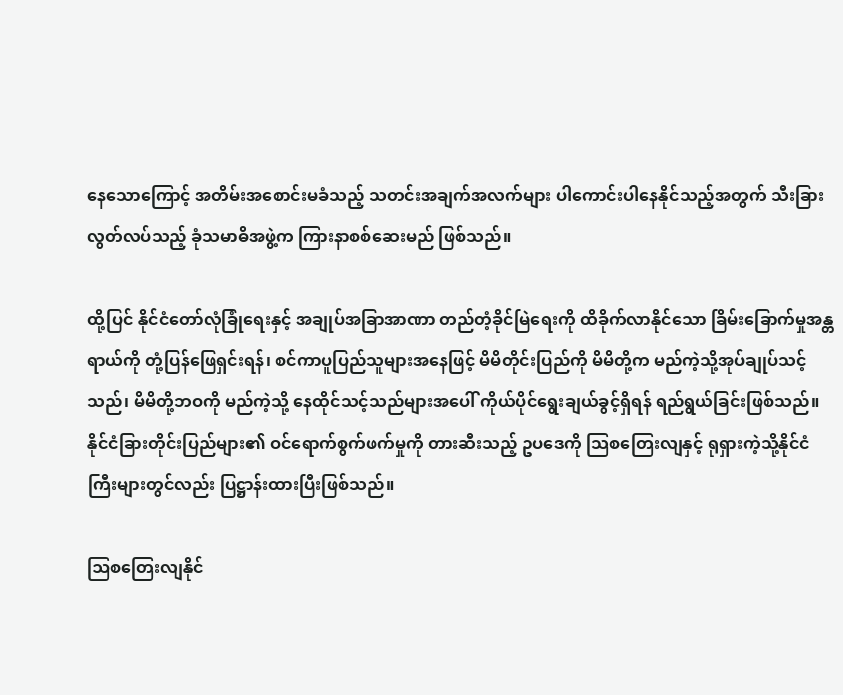နေသောကြောင့် အတိမ်းအစောင်းမခံသည့် သတင်းအချက်အလက်များ ပါကောင်းပါနေနိုင်သည့်အတွက် သီးခြားလွတ်လပ်သည့် ခုံသမာဓိအဖွဲ့က ကြားနာစစ်ဆေးမည် ဖြစ်သည်။

ထို့ပြင် နိုင်ငံတော်လုံခြုံရေးနှင့် အချုပ်အခြာအာဏာ တည်တံ့ခိုင်မြဲရေးကို ထိခိုက်လာနိုင်သော ခြိမ်းခြောက်မှုအန္တရာယ်ကို တုံ့ပြန်ဖြေရှင်းရန်၊ စင်ကာပူပြည်သူများအနေဖြင့် မိမိတိုင်းပြည်ကို မိမိတို့က မည်ကဲ့သို့အုပ်ချုပ်သင့်သည်၊ မိမိတို့ဘဝကို မည်ကဲ့သို့ နေထိုင်သင့်သည်များအပေါ် ကိုယ်ပိုင်ရွေးချယ်ခွင့်ရှိရန် ရည်ရွယ်ခြင်းဖြစ်သည်။ နိုင်ငံခြားတိုင်းပြည်များ၏ ဝင်ရောက်စွက်ဖက်မှုကို တားဆီးသည့် ဥပဒေကို သြစတြေးလျနှင့် ရုရှားကဲ့သို့နိုင်ငံကြီးများတွင်လည်း ပြဋ္ဌာန်းထားပြီးဖြစ်သည်။

ဩစတြေးလျနိုင်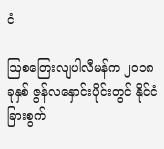ငံ

ဩစတြေးလျပါလီမန်က ၂၀၁၈ ခုနှစ် ဇွန်လနှောင်းပိုင်းတွင် နိုင်ငံခြားစွက်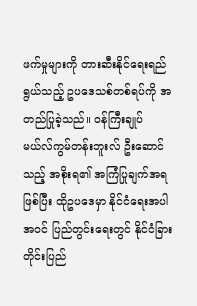ဖက်မှုများကို တားဆီးနိုင်ရေးရည်ရွယ်သည့် ဥပဒေသစ်တစ်ရပ်ကို အတည်ပြုခဲ့သည်။ ဝန်ကြီးချုပ် မယ်လ်ကွမ်တန်းဘူးလ် ဦးဆောင်သည့် အစိုးရ၏ အကြံပြုချက်အရဖြစ်ပြီး ထိုဥပဒေမှာ နိုင်ငံရေးအပါအဝင် ပြည်တွင်းရေးတွင် နိုင်ငံခြားတိုင်းပြည်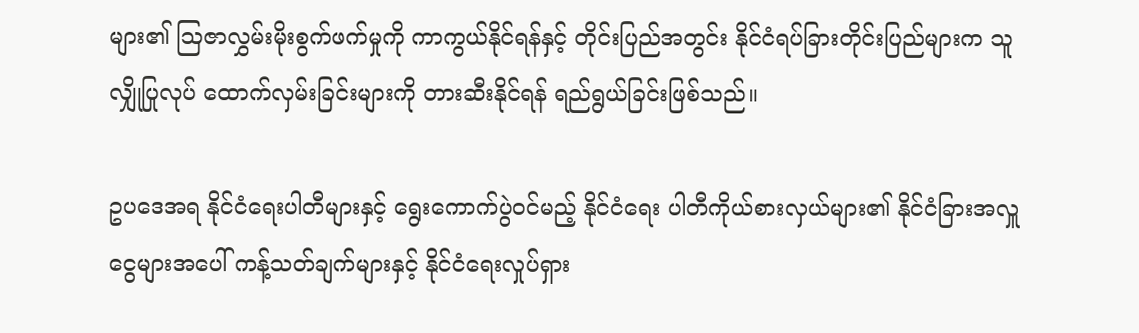များ၏ ဩဇာလွှမ်းမိုးစွက်ဖက်မှုကို ကာကွယ်နိုင်ရန်နှင့် တိုင်းပြည်အတွင်း နိုင်ငံရပ်ခြားတိုင်းပြည်များက သူလျှိုပြုလုပ် ထောက်လှမ်းခြင်းများကို တားဆီးနိုင်ရန် ရည်ရွယ်ခြင်းဖြစ်သည်။

ဥပဒေအရ နိုင်ငံရေးပါတီများနှင့် ရွေးကောက်ပွဲဝင်မည့် နိုင်ငံရေး ပါတီကိုယ်စားလှယ်များ၏ နိုင်ငံခြားအလှူငွေများအပေါ် ကန့်သတ်ချက်များနှင့် နိုင်ငံရေးလှုပ်ရှား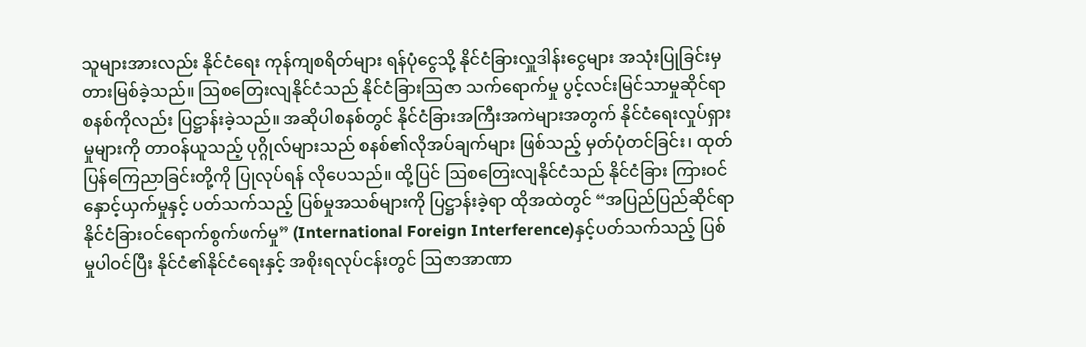သူများအားလည်း နိုင်ငံရေး ကုန်ကျစရိတ်များ ရန်ပုံငွေသို့ နိုင်ငံခြားလှူဒါန်းငွေများ အသုံးပြုခြင်းမှ တားမြစ်ခဲ့သည်။ ဩစတြေးလျနိုင်ငံသည် နိုင်ငံခြားဩဇာ သက်ရောက်မှု ပွင့်လင်းမြင်သာမှုဆိုင်ရာ စနစ်ကိုလည်း ပြဋ္ဌာန်းခဲ့သည်။ အဆိုပါစနစ်တွင် နိုင်ငံခြားအကြီးအကဲများအတွက် နိုင်ငံရေးလှုပ်ရှားမှုများကို တာဝန်ယူသည့် ပုဂ္ဂိုလ်များသည် စနစ်၏လိုအပ်ချက်များ ဖြစ်သည့် မှတ်ပုံတင်ခြင်း၊ ထုတ်ပြန်ကြေညာခြင်းတို့ကို ပြုလုပ်ရန် လိုပေသည်။ ထို့ပြင် ဩစတြေးလျနိုင်ငံသည် နိုင်ငံခြား ကြားဝင်နှောင့်ယှက်မှုနှင့် ပတ်သက်သည့် ပြစ်မှုအသစ်များကို ပြဋ္ဌာန်းခဲ့ရာ ထိုအထဲတွင် “အပြည်ပြည်ဆိုင်ရာ နိုင်ငံခြားဝင်ရောက်စွက်ဖက်မှု” (International Foreign Interference)နှင့်ပတ်သက်သည့် ပြစ်မှုပါဝင်ပြီး နိုင်ငံ၏နိုင်ငံရေးနှင့် အစိုးရလုပ်ငန်းတွင် ဩဇာအာဏာ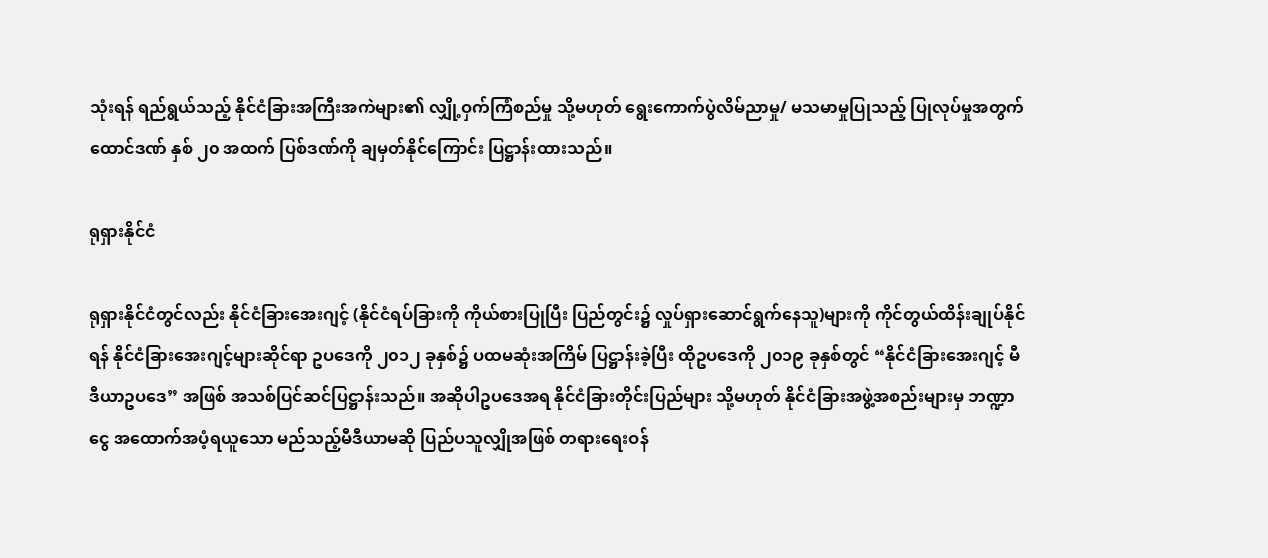သုံးရန် ရည်ရွယ်သည့် နိုင်ငံခြားအကြီးအကဲများ၏ လျှို့ဝှက်ကြံစည်မှု သို့မဟုတ် ရွေးကောက်ပွဲလိမ်ညာမှု/ မသမာမှုပြုသည့် ပြုလုပ်မှုအတွက် ထောင်ဒဏ် နှစ် ၂၀ အထက် ပြစ်ဒဏ်ကို ချမှတ်နိုင်ကြောင်း ပြဋ္ဌာန်းထားသည်။

ရုရှားနိုင်ငံ

ရုရှားနိုင်ငံတွင်လည်း နိုင်ငံခြားအေးဂျင့် (နိုင်ငံရပ်ခြားကို ကိုယ်စားပြုပြီး ပြည်တွင်း၌ လှုပ်ရှားဆောင်ရွက်နေသူ)များကို ကိုင်တွယ်ထိန်းချုပ်နိုင်ရန် နိုင်ငံခြားအေးဂျင့်များဆိုင်ရာ ဥပဒေကို ၂၀၁၂ ခုနှစ်၌ ပထမဆုံးအကြိမ် ပြဋ္ဌာန်းခဲ့ပြီး ထိုဥပဒေကို ၂၀၁၉ ခုနှစ်တွင် “နိုင်ငံခြားအေးဂျင့် မီဒီယာဥပဒေ” အဖြစ် အသစ်ပြင်ဆင်ပြဋ္ဌာန်းသည်။ အဆိုပါဥပဒေအရ နိုင်ငံခြားတိုင်းပြည်များ သို့မဟုတ် နိုင်ငံခြားအဖွဲ့အစည်းများမှ ဘဏ္ဍာငွေ အထောက်အပံ့ရယူသော မည်သည့်မီဒီယာမဆို ပြည်ပသူလျှိုအဖြစ် တရားရေးဝန်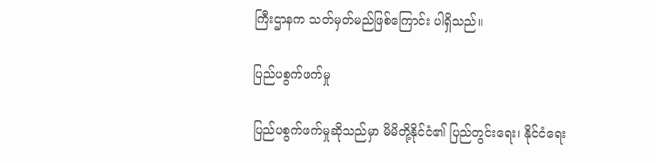ကြီးဌာနက သတ်မှတ်မည်ဖြစ်ကြောင်း ပါရှိသည်။

ပြည်ပစွက်ဖက်မှု

ပြည်ပစွက်ဖက်မှုဆိုသည်မှာ မိမိတို့နိုင်ငံ၏ ပြည်တွင်းရေး၊ နိုင်ငံရေး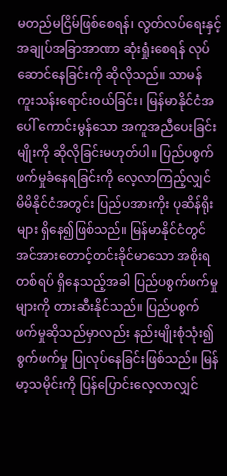မတည်မငြိမ်ဖြစ်စေရန်၊ လွတ်လပ်ရေးနှင့် အချုပ်အခြာအာဏာ ဆုံးရှုံးစေရန် လုပ်ဆောင်နေခြင်းကို ဆိုလိုသည်။ သာမန် ကူးသန်းရောင်းဝယ်ခြင်း၊ မြန်မာနိုင်ငံအပေါ် ကောင်းမွန်သော အကူအညီပေးခြင်းမျိုးကို ဆိုလိုခြင်းမဟုတ်ပါ။ ပြည်ပစွက်ဖက်မှုခံနေရခြင်းကို လေ့လာကြည့်လျှင် မိမိနိုင်ငံအတွင်း ပြည်ပအားကိုး ပုဆိန်ရိုးများ ရှိနေ၍ဖြစ်သည်။ မြန်မာနိုင်ငံတွင် အင်အားတောင့်တင်းခိုင်မာသော အစိုးရတစ်ရပ် ရှိနေသည့်အခါ ပြည်ပစွက်ဖက်မှုများကို တားဆီးနိုင်သည်။ ပြည်ပစွက်ဖက်မှုဆိုသည်မှာလည်း နည်းမျိုးစုံသုံး၍ စွက်ဖက်မှု ပြုလုပ်နေခြင်းဖြစ်သည်။ မြန်မာ့သမိုင်းကို ပြန်ပြောင်းလေ့လာလျှင်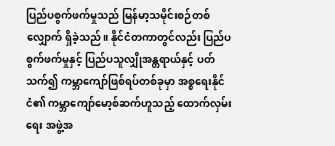ပြည်ပစွက်ဖက်မှုသည် မြန်မာ့သမိုင်းစဉ်တစ်လျှောက် ရှိခဲ့သည်။ နိုင်ငံတကာတွင်လည်း ပြည်ပစွက်ဖက်မှုနှင့် ပြည်ပသူလျှိုအန္တရာယ်နှင့် ပတ်သက်၍ ကမ္ဘာကျော်ဖြစ်ရပ်တစ်ခုမှာ အစ္စရေးနိုင်ငံ၏ ကမ္ဘာကျော်မော့စ်ဆက်ဟူသည့် ထောက်လှမ်းရေး အဖွဲ့အ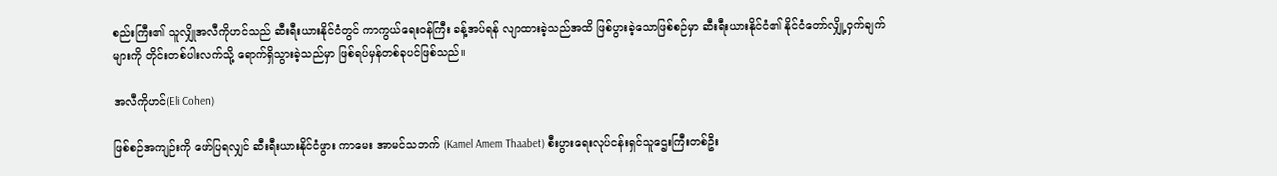စည်းကြီး၏ သူလျှိုအလီကိုဟင်သည် ဆီးရီးယားနိုင်ငံတွင် ကာကွယ်ရေးဝန်ကြီး ခန့်အပ်ရန် လျာထားခဲ့သည်အထိ ဖြစ်ပွားခဲ့သောဖြစ်စဉ်မှာ ဆီးရီးယားနိုင်ငံ၏ နိုင်ငံတော်လျှို့ဝှက်ချက်များကို တိုင်းတစ်ပါးလက်သို့ ရောက်ရှိသွားခဲ့သည်မှာ ဖြစ်ရပ်မှန်တစ်ခုပင်ဖြစ်သည်။

အလီကိုဟင်(Eli Cohen)

ဖြစ်စဉ်အကျဉ်းကို ဖော်ပြရလျှင် ဆီးရီးယားနိုင်ငံဖွား ကာမေး အာမင်သဘက် (Kamel Amem Thaabet) စီးပွားရေးလုပ်ငန်းရှင်သူဌေးကြီးတစ်ဦး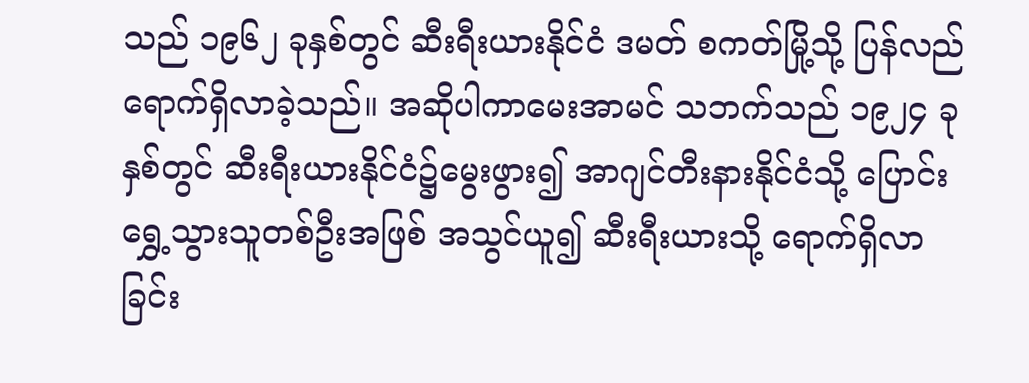သည် ၁၉၆၂ ခုနှစ်တွင် ဆီးရီးယားနိုင်ငံ ဒမတ် စကတ်မြို့သို့ ပြန်လည်ရောက်ရှိလာခဲ့သည်။ အဆိုပါကာမေးအာမင် သဘက်သည် ၁၉၂၄ ခုနှစ်တွင် ဆီးရီးယားနိုင်ငံ၌မွေးဖွား၍ အာဂျင်တီးနားနိုင်ငံသို့ ပြောင်းရွှေ့သွားသူတစ်ဦးအဖြစ် အသွင်ယူ၍ ဆီးရီးယားသို့ ရောက်ရှိလာခြင်း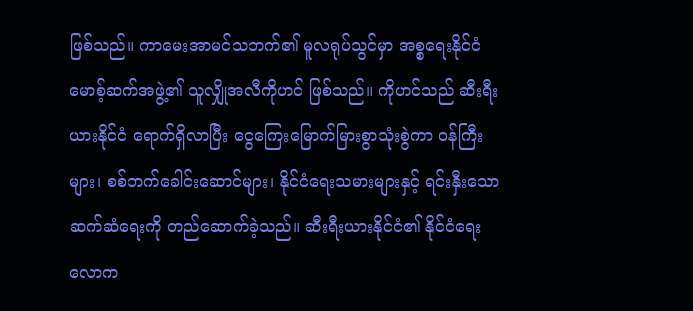ဖြစ်သည်။ ကာမေးအာမင်သဘက်၏ မူလရုပ်သွင်မှာ အစ္စရေးနိုင်ငံ မောစ့်ဆက်အဖွဲ့၏ သူလျှိုအလီကိုဟင် ဖြစ်သည်။ ကိုဟင်သည် ဆီးရီးယားနိုင်ငံ ရောက်ရှိလာပြီး ငွေကြေးမြောက်မြားစွာသုံးစွဲကာ ဝန်ကြီးများ၊ စစ်ဘက်ခေါင်းဆောင်များ၊ နိုင်ငံရေးသမားများနှင့် ရင်းနှီးသောဆက်ဆံရေးကို တည်ဆောက်ခဲ့သည်။ ဆီးရီးယားနိုင်ငံ၏ နိုင်ငံရေးလောက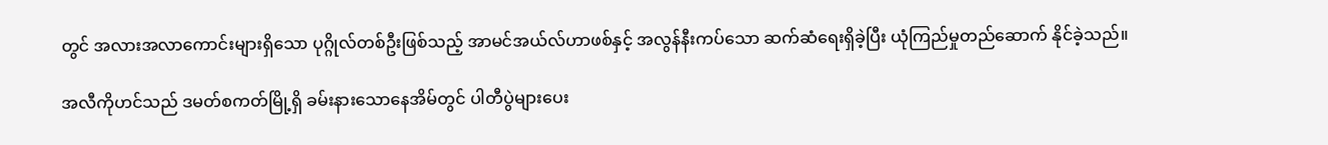တွင် အလားအလာကောင်းများရှိသော ပုဂ္ဂိုလ်တစ်ဦးဖြစ်သည့် အာမင်အယ်လ်ဟာဖစ်နှင့် အလွန်နီးကပ်သော ဆက်ဆံရေးရှိခဲ့ပြီး ယုံကြည်မှုတည်ဆောက် နိုင်ခဲ့သည်။

အလီကိုဟင်သည် ဒမတ်စကတ်မြို့ရှိ ခမ်းနားသောနေအိမ်တွင် ပါတီပွဲများပေး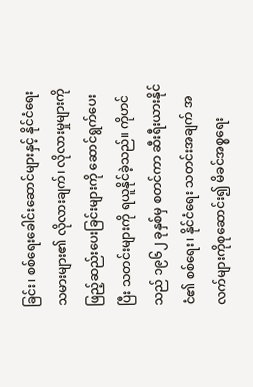ခြင်း၊ စစ်ရေးခေါင်းဆောင်များနှင့် နိုင်ငံရေးသမားများ၏ လိုလားချက်၊ လိုလားမှုများကို ဖြည့်ဆည်းပေးခြင်းများကို ဆောင်ရွက်ပေးပြီး သတင်းများကို ရယူနိုင်ခဲ့သည်။ ကိုဟင်သည် ၁၉၆၂ ခုနှစ်မှ စတင်ကာ ဆီးရီးယားနိုင်ငံ၏ စစ်ရေး၊ နိုင်ငံရေး သတင်းအချက် အလက်များကိုစုဆောင်း၍ မိခင်အစ္စရေး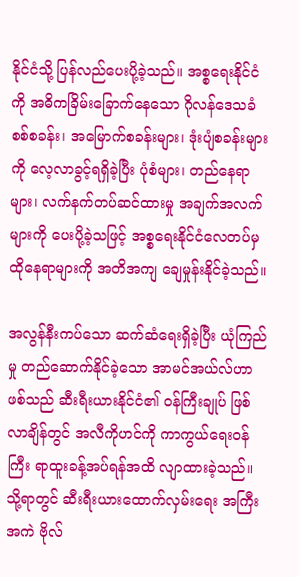နိုင်ငံသို့ ပြန်လည်ပေးပို့ခဲ့သည်။ အစ္စရေးနိုင်ငံကို အဓိကခြိမ်းခြောက်နေသော ဂိုလန်ဒေသခံ စစ်စခန်း၊ အမြောက်စခန်းများ၊ ဒုံးပျံစခန်းများကို လေ့လာခွင့်ရရှိခဲ့ပြီး ပုံစံများ၊ တည်နေရာများ၊ လက်နက်တပ်ဆင်ထားမှု အချက်အလက်များကို ပေးပို့ခဲ့သဖြင့် အစ္စရေးနိုင်ငံလေတပ်မှ ထိုနေရာများကို အတိအကျ ချေမှုန်းနိုင်ခဲ့သည်။

အလွန်နီးကပ်သော ဆက်ဆံရေးရှိခဲ့ပြီး ယုံကြည်မှု တည်ဆောက်နိုင်ခဲ့သော အာမင်အယ်လ်ဟာဖစ်သည် ဆီးရီးယားနိုင်ငံ၏ ဝန်ကြီးချုပ် ဖြစ်လာချိန်တွင် အလီကိုဟင်ကို ကာကွယ်ရေးဝန်ကြီး ရာထူးခန့်အပ်ရန်အထိ လျာထားခဲ့သည်။ သို့ရာတွင် ဆီးရီးယားထောက်လှမ်းရေး အကြီးအကဲ ဗိုလ်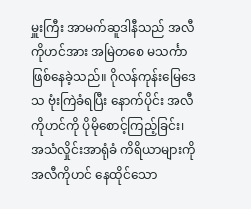မှူးကြီး အာမက်ဆူဒါနီသည် အလီကိုဟင်အား အမြဲတစေ မသင်္ကာဖြစ်နေခဲ့သည်။ ဂိုလန်ကုန်းမြေဒေသ ဗုံးကြဲခံရပြီး နောက်ပိုင်း အလီကိုဟင်ကို ပိုမိုစောင့်ကြည့်ခြင်း၊ အသံလှိုင်းအာရုံခံ ကိရိယာများကို အလီကိုဟင် နေထိုင်သော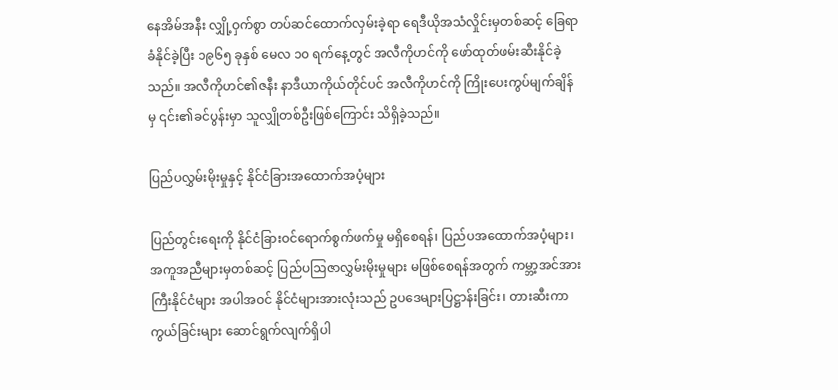နေအိမ်အနီး လျှို့ဝှက်စွာ တပ်ဆင်ထောက်လှမ်းခဲ့ရာ ရေဒီယိုအသံလှိုင်းမှတစ်ဆင့် ခြေရာခံနိုင်ခဲ့ပြီး ၁၉၆၅ ခုနှစ် မေလ ၁၀ ရက်နေ့တွင် အလီကိုဟင်ကို ဖော်ထုတ်ဖမ်းဆီးနိုင်ခဲ့သည်။ အလီကိုဟင်၏ဇနီး နာဒီယာကိုယ်တိုင်ပင် အလီကိုဟင်ကို ကြိုးပေးကွပ်မျက်ချိန်မှ ၎င်း၏ခင်ပွန်းမှာ သူလျှိုတစ်ဦးဖြစ်ကြောင်း သိရှိခဲ့သည်။

ပြည်ပလွှမ်းမိုးမှုနှင့် နိုင်ငံခြားအထောက်အပံ့များ

ပြည်တွင်းရေးကို နိုင်ငံခြားဝင်ရောက်စွက်ဖက်မှု မရှိစေရန်၊ ပြည်ပအထောက်အပံ့များ၊ အကူအညီများမှတစ်ဆင့် ပြည်ပဩဇာလွှမ်းမိုးမှုများ မဖြစ်စေရန်အတွက် ကမ္ဘာ့အင်အားကြီးနိုင်ငံများ အပါအဝင် နိုင်ငံများအားလုံးသည် ဥပဒေများပြဋ္ဌာန်းခြင်း၊ တားဆီးကာကွယ်ခြင်းများ ဆောင်ရွက်လျက်ရှိပါ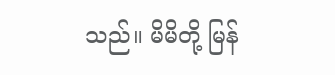သည်။ မိမိတို့ မြန်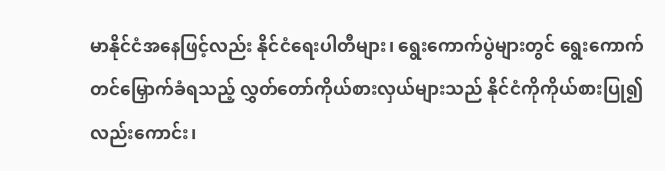မာနိုင်ငံအနေဖြင့်လည်း နိုင်ငံရေးပါတီများ၊ ရွေးကောက်ပွဲများတွင် ရွေးကောက်တင်မြှောက်ခံရသည့် လွှတ်တော်ကိုယ်စားလှယ်များသည် နိုင်ငံကိုကိုယ်စားပြု၍ လည်းကောင်း၊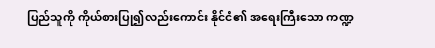ပြည်သူကို ကိုယ်စားပြု၍လည်းကောင်း နိုင်ငံ၏ အရေးကြီးသော ကဏ္ဍ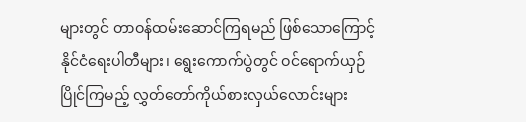များတွင် တာဝန်ထမ်းဆောင်ကြရမည် ဖြစ်သောကြောင့် နိုင်ငံရေးပါတီများ၊ ရွေးကောက်ပွဲတွင် ဝင်ရောက်ယှဉ်ပြိုင်ကြမည့် လွှတ်တော်ကိုယ်စားလှယ်လောင်းများ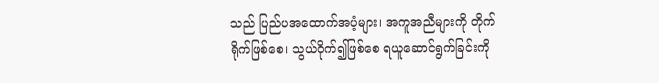သည် ပြည်ပအထောက်အပံ့များ၊ အကူအညီများကို တိုက်ရိုက်ဖြစ်စေ၊ သွယ်ဝိုက်၍ဖြစ်စေ ရယူဆောင်ရွက်ခြင်းကို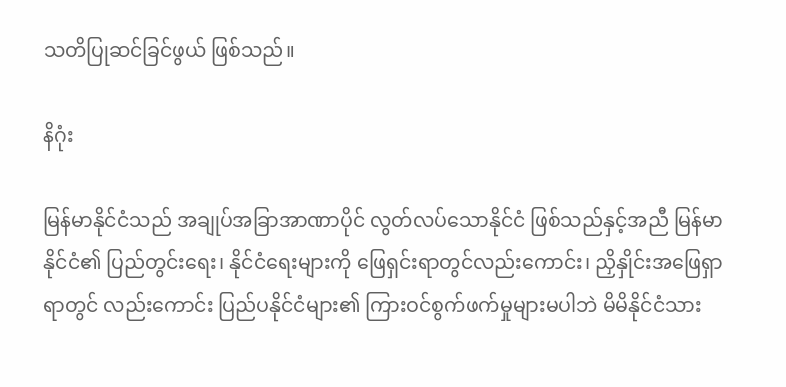သတိပြုဆင်ခြင်ဖွယ် ဖြစ်သည်။

နိဂုံး

မြန်မာနိုင်ငံသည် အချုပ်အခြာအာဏာပိုင် လွတ်လပ်သောနိုင်ငံ ဖြစ်သည်နှင့်အညီ မြန်မာနိုင်ငံ၏ ပြည်တွင်းရေး၊ နိုင်ငံရေးများကို ဖြေရှင်းရာတွင်လည်းကောင်း၊ ညှိနှိုင်းအဖြေရှာရာတွင် လည်းကောင်း ပြည်ပနိုင်ငံများ၏ ကြားဝင်စွက်ဖက်မှုများမပါဘဲ မိမိနိုင်ငံသား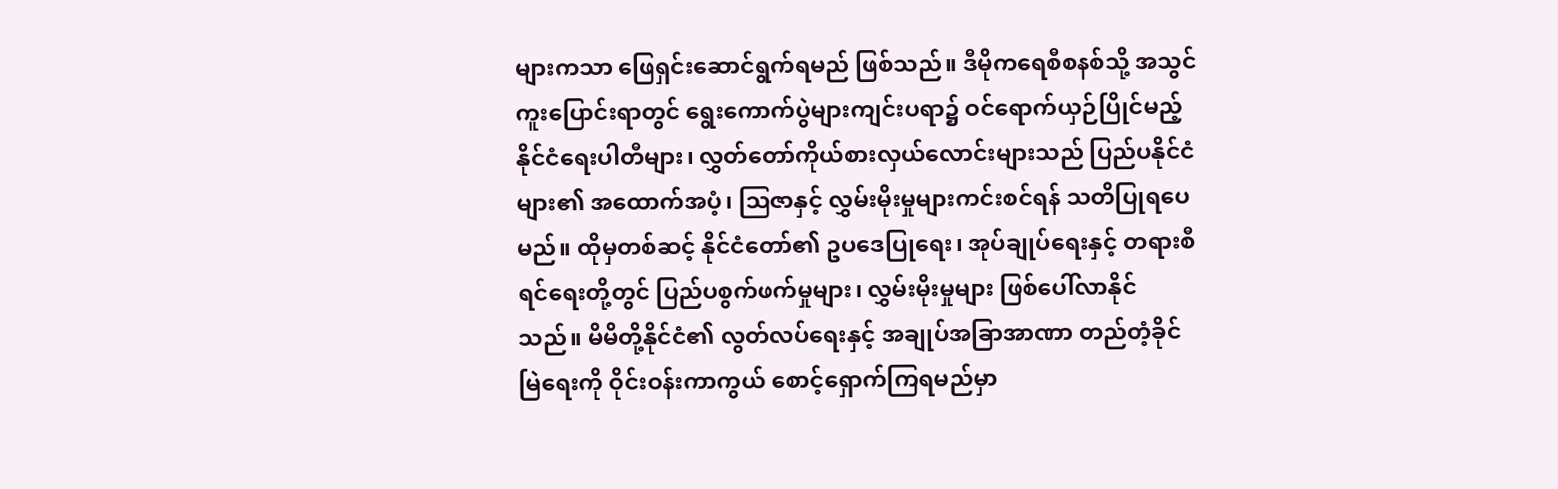များကသာ ဖြေရှင်းဆောင်ရွက်ရမည် ဖြစ်သည်။ ဒီမိုကရေစီစနစ်သို့ အသွင်ကူးပြောင်းရာတွင် ရွေးကောက်ပွဲများကျင်းပရာ၌ ဝင်ရောက်ယှဉ်ပြိုင်မည့် နိုင်ငံရေးပါတီများ၊ လွှတ်တော်ကိုယ်စားလှယ်လောင်းများသည် ပြည်ပနိုင်ငံများ၏ အထောက်အပံ့၊ ဩဇာနှင့် လွှမ်းမိုးမှုများကင်းစင်ရန် သတိပြုရပေမည်။ ထိုမှတစ်ဆင့် နိုင်ငံတော်၏ ဥပဒေပြုရေး၊ အုပ်ချုပ်ရေးနှင့် တရားစီရင်ရေးတို့တွင် ပြည်ပစွက်ဖက်မှုများ၊ လွှမ်းမိုးမှုများ ဖြစ်ပေါ်လာနိုင်သည်။ မိမိတို့နိုင်ငံ၏ လွတ်လပ်ရေးနှင့် အချုပ်အခြာအာဏာ တည်တံ့ခိုင်မြဲရေးကို ဝိုင်းဝန်းကာကွယ် စောင့်ရှောက်ကြရမည်မှာ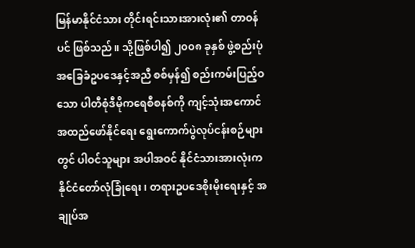မြန်မာနိုင်ငံသား တိုင်းရင်းသားအားလုံး၏ တာဝန်ပင် ဖြစ်သည်။ သို့ဖြစ်ပါ၍ ၂၀၀၈ ခုနှစ် ဖွဲ့စည်းပုံ အခြေခံဥပဒေနှင့်အညီ စစ်မှန်၍ စည်းကမ်းပြည့်ဝသော ပါတီစုံဒီမိုကရေစီစနစ်ကို ကျင့်သုံးအကောင်အထည်ဖော်နိုင်ရေး ရွေးကောက်ပွဲလုပ်ငန်းစဉ်များတွင် ပါဝင်သူများ အပါအဝင် နိုင်ငံသားအားလုံးက နိုင်ငံတော်လုံခြုံရေး၊ တရားဥပဒေစိုးမိုးရေးနှင့် အချုပ်အ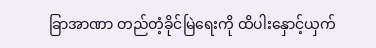ခြာအာဏာ တည်တံ့ခိုင်မြဲရေးကို ထိပါးနှောင့်ယှက်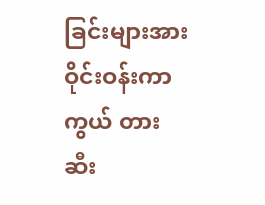ခြင်းများအား ဝိုင်းဝန်းကာကွယ် တားဆီး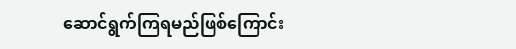ဆောင်ရွက်ကြရမည်ဖြစ်ကြောင်း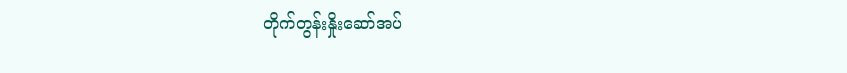တိုက်တွန်းနှိုးဆော်အပ်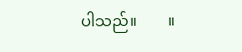ပါသည်။        ။